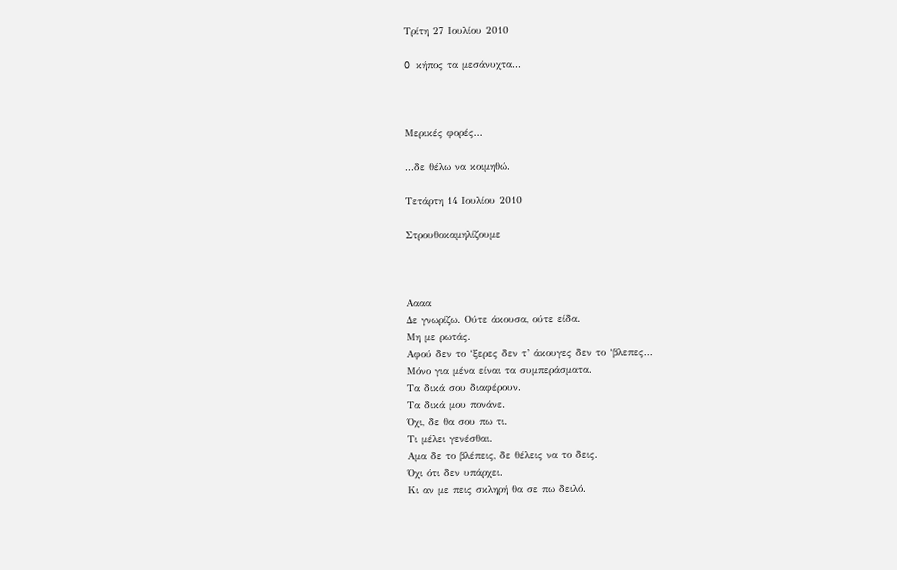Τρίτη 27 Ιουλίου 2010

O κήπος τα μεσάνυχτα...



Μερικές φορές...

...δε θέλω να κοιμηθώ.

Τετάρτη 14 Ιουλίου 2010

Στρουθοκαμηλίζουμε



Aααα
Δε γνωρίζω. Ούτε άκουσα, ούτε είδα.
Μη με ρωτάς.
Αφού δεν το ‘ξερες δεν τ’ άκουγες δεν το ‘βλεπες…
Μόνο για μένα είναι τα συμπεράσματα.
Τα δικά σου διαφέρουν.
Τα δικά μου πονάνε.
Όχι, δε θα σου πω τι.
Τι μέλει γενέσθαι.
Αμα δε το βλέπεις, δε θέλεις να το δεις.
Όχι ότι δεν υπάρχει.
Κι αν με πεις σκληρή θα σε πω δειλό.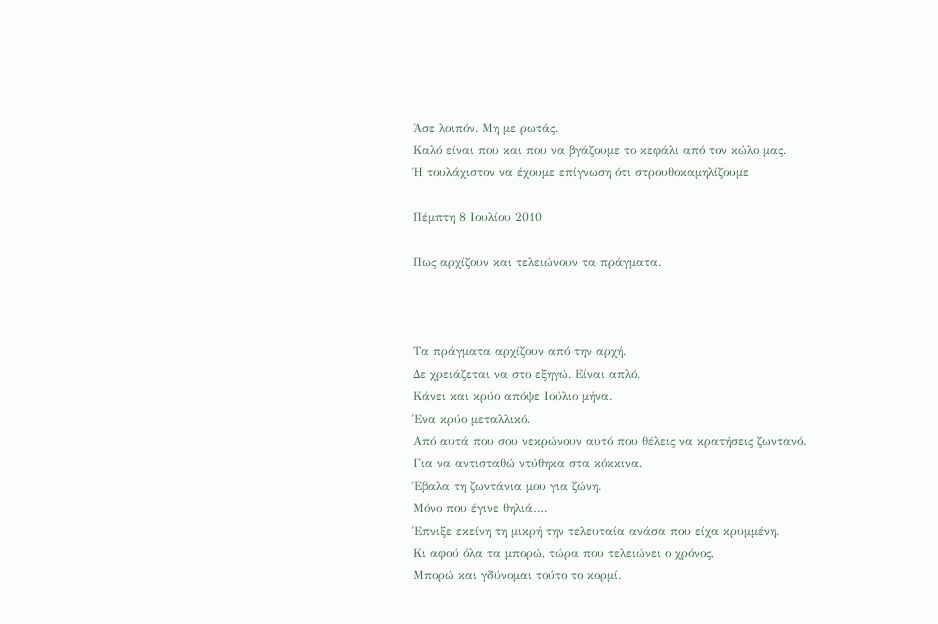Άσε λοιπόν. Μη με ρωτάς.
Καλό είναι που και που να βγάζουμε το κεφάλι από τον κώλο μας.
Ή τουλάχιστον να έχουμε επίγνωση ότι στρουθοκαμηλίζουμε

Πέμπτη 8 Ιουλίου 2010

Πως αρχίζουν και τελειώνουν τα πράγματα.



Τα πράγματα αρχίζουν από την αρχή.
Δε χρειάζεται να στο εξηγώ. Είναι απλό.
Κάνει και κρύο απόψε Ιούλιο μήνα.
Ένα κρύο μεταλλικό.
Από αυτά που σου νεκρώνουν αυτό που θέλεις να κρατήσεις ζωντανό.
Για να αντισταθώ ντύθηκα στα κόκκινα.
Έβαλα τη ζωντάνια μου για ζώνη.
Μόνο που έγινε θηλιά….
Έπνιξε εκείνη τη μικρή την τελευταία ανάσα που είχα κρυμμένη.
Κι αφού όλα τα μπορώ, τώρα που τελειώνει ο χρόνος,
Μπορώ και γδύνομαι τούτο το κορμί.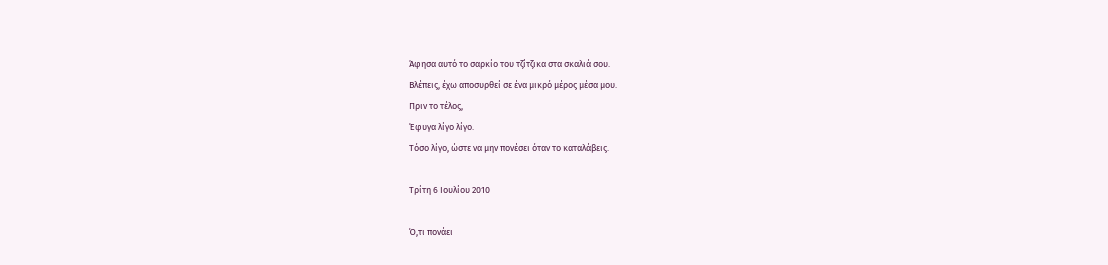Άφησα αυτό το σαρκίο του τζίτζικα στα σκαλιά σου.
Βλέπεις, έχω αποσυρθεί σε ένα μικρό μέρος μέσα μου.
Πριν το τέλος,
Έφυγα λίγο λίγο.
Τόσο λίγο, ώστε να μην πονέσει όταν το καταλάβεις.

Τρίτη 6 Ιουλίου 2010

Ό,τι πονάει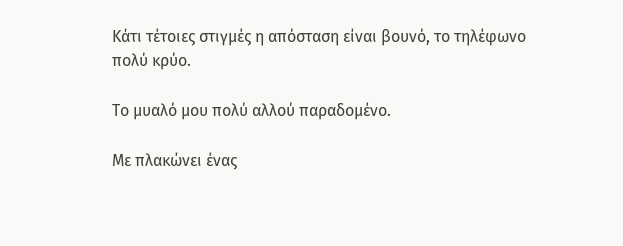Kάτι τέτοιες στιγμές η απόσταση είναι βουνό, το τηλέφωνο πολύ κρύο.

Tο μυαλό μου πολύ αλλού παραδομένο.

Με πλακώνει ένας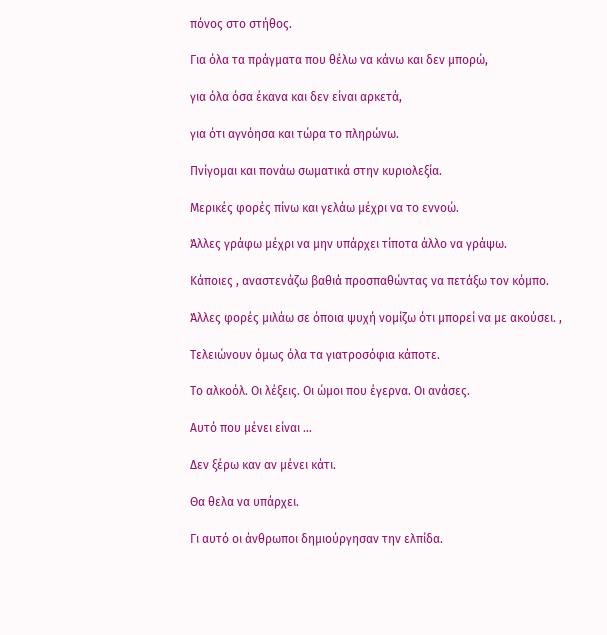πόνος στο στήθος.

Για όλα τα πράγματα που θέλω να κάνω και δεν μπορώ,

για όλα όσα έκανα και δεν είναι αρκετά,

για ότι αγνόησα και τώρα το πληρώνω.

Πνίγομαι και πονάω σωματικά στην κυριολεξία.

Μερικές φορές πίνω και γελάω μέχρι να το εννοώ.

Άλλες γράφω μέχρι να μην υπάρχει τίποτα άλλο να γράψω.

Κάποιες , αναστενάζω βαθιά προσπαθώντας να πετάξω τον κόμπο.

Άλλες φορές μιλάω σε όποια ψυχή νομίζω ότι μπορεί να με ακούσει. ,

Τελειώνουν όμως όλα τα γιατροσόφια κάποτε.

Το αλκοόλ. Οι λέξεις. Οι ώμοι που έγερνα. Οι ανάσες.

Αυτό που μένει είναι …

Δεν ξέρω καν αν μένει κάτι.

Θα θελα να υπάρχει.

Γι αυτό οι άνθρωποι δημιούργησαν την ελπίδα.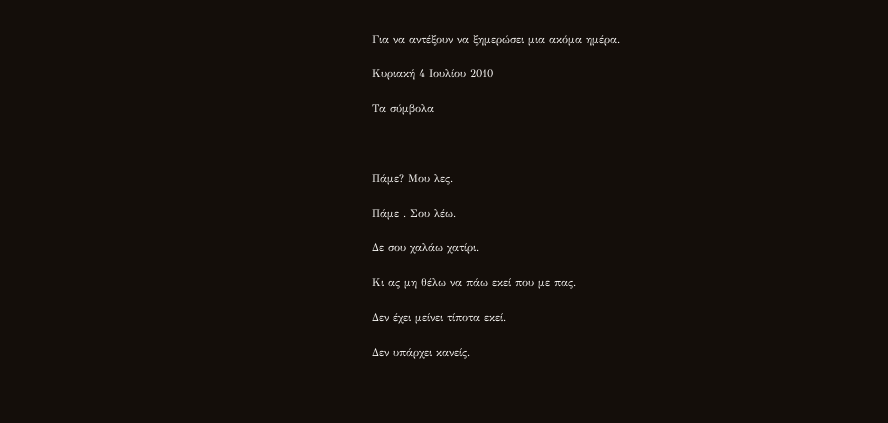Για να αντέξουν να ξημερώσει μια ακόμα ημέρα.

Κυριακή 4 Ιουλίου 2010

Τα σύμβολα



Πάμε? Μου λες.

Πάμε . Σου λέω.

Δε σου χαλάω χατίρι.

Κι ας μη θέλω να πάω εκεί που με πας.

Δεν έχει μείνει τίποτα εκεί.

Δεν υπάρχει κανείς.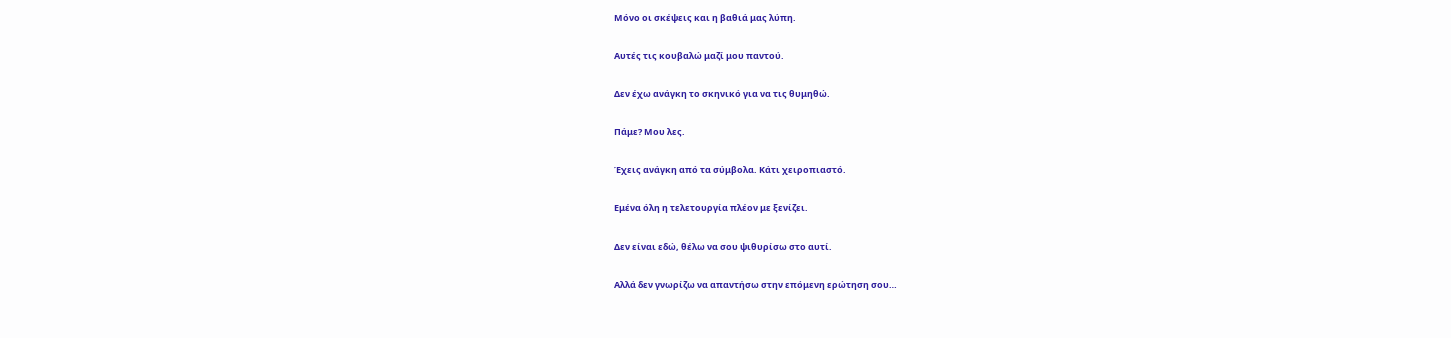Μόνο οι σκέψεις και η βαθιά μας λύπη.

Αυτές τις κουβαλώ μαζί μου παντού.

Δεν έχω ανάγκη το σκηνικό για να τις θυμηθώ.

Πάμε? Μου λες.

Έχεις ανάγκη από τα σύμβολα. Κάτι χειροπιαστό.

Εμένα όλη η τελετουργία πλέον με ξενίζει.

Δεν είναι εδώ, θέλω να σου ψιθυρίσω στο αυτί.

Αλλά δεν γνωρίζω να απαντήσω στην επόμενη ερώτηση σου…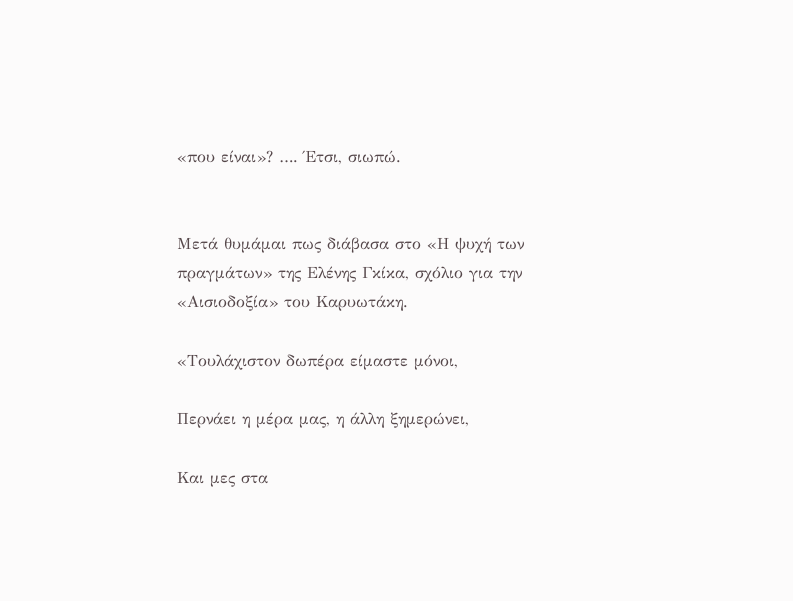«που είναι»? …. Έτσι, σιωπώ.


Μετά θυμάμαι πως διάβασα στο «Η ψυχή των πραγμάτων» της Ελένης Γκίκα, σχόλιο για την «Αισιοδοξία» του Καρυωτάκη.

«Τουλάχιστον δωπέρα είμαστε μόνοι,

Περνάει η μέρα μας, η άλλη ξημερώνει,

Και μες στα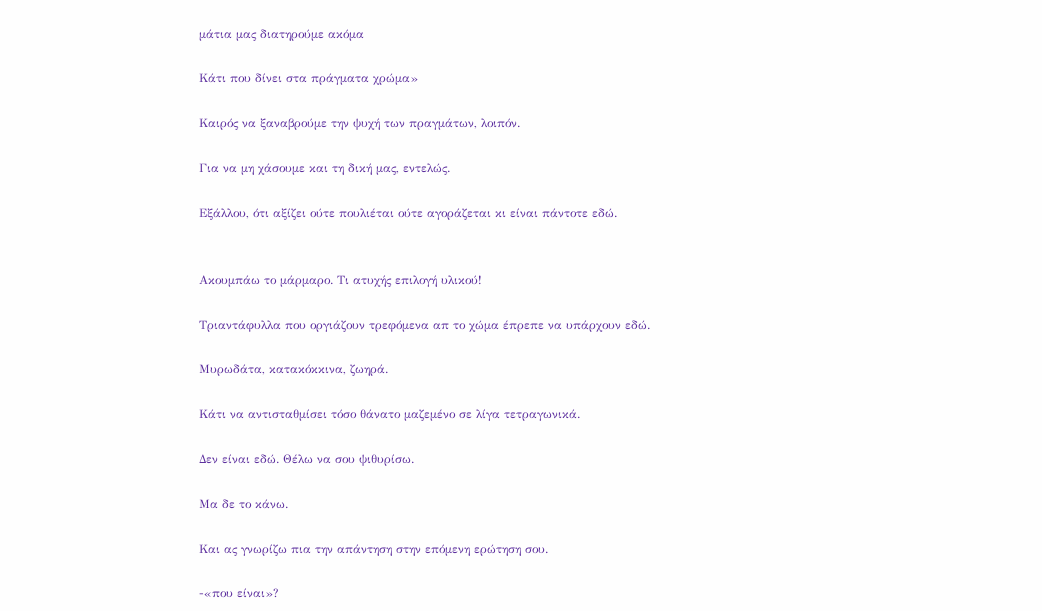μάτια μας διατηρούμε ακόμα

Κάτι που δίνει στα πράγματα χρώμα»

Καιρός να ξαναβρούμε την ψυχή των πραγμάτων, λοιπόν.

Για να μη χάσουμε και τη δική μας, εντελώς.

Εξάλλου, ότι αξίζει ούτε πουλιέται ούτε αγοράζεται κι είναι πάντοτε εδώ.


Ακουμπάω το μάρμαρο. Τι ατυχής επιλογή υλικού!

Τριαντάφυλλα που οργιάζουν τρεφόμενα απ το χώμα έπρεπε να υπάρχουν εδώ.

Μυρωδάτα, κατακόκκινα, ζωηρά.

Κάτι να αντισταθμίσει τόσο θάνατο μαζεμένο σε λίγα τετραγωνικά.

Δεν είναι εδώ. Θέλω να σου ψιθυρίσω.

Μα δε το κάνω.

Και ας γνωρίζω πια την απάντηση στην επόμενη ερώτηση σου.

-«που είναι»?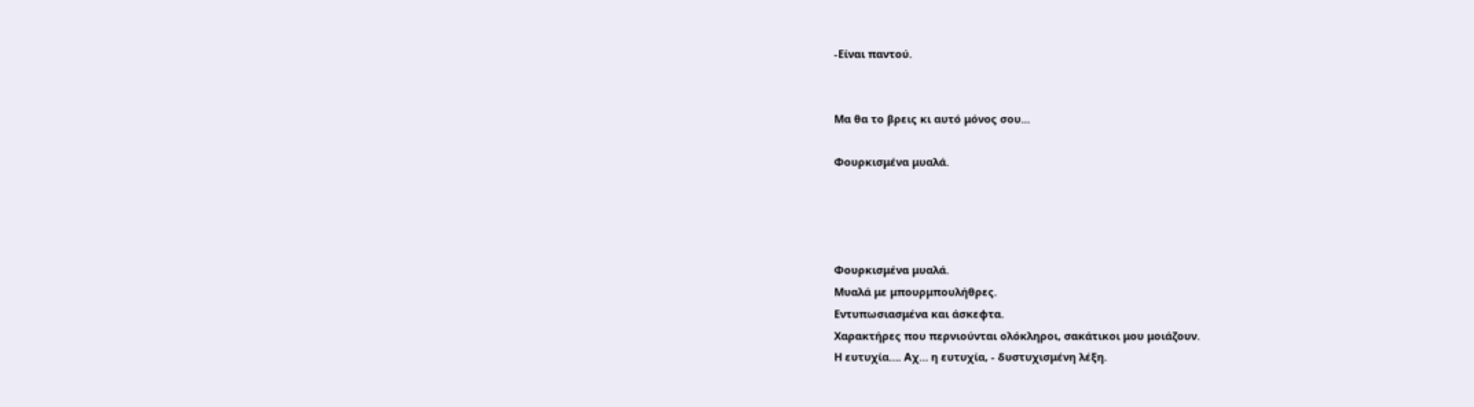-Είναι παντού.


Μα θα το βρεις κι αυτό μόνος σου...

Φουρκισμένα μυαλά.




Φουρκισμένα μυαλά.
Μυαλά με μπουρμπουλήθρες.
Εντυπωσιασμένα και άσκεφτα.
Χαρακτήρες που περνιούνται ολόκληροι, σακάτικοι μου μοιάζουν.
Η ευτυχία…. Αχ… η ευτυχία, - δυστυχισμένη λέξη.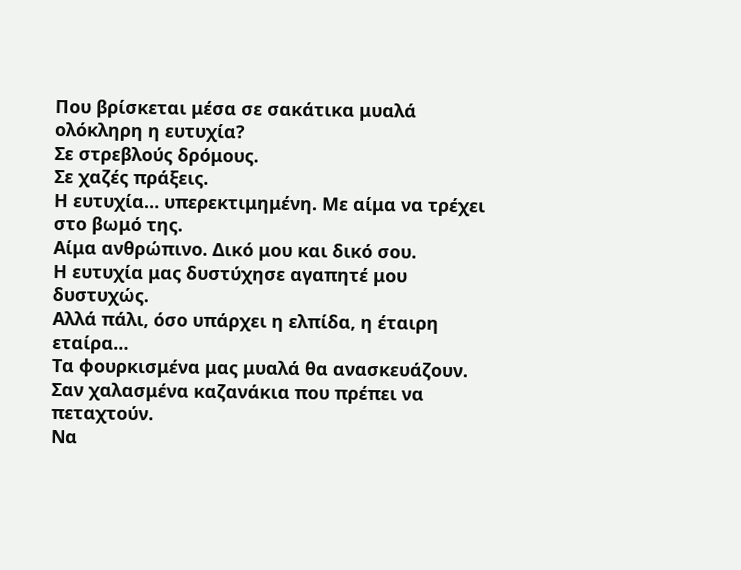Που βρίσκεται μέσα σε σακάτικα μυαλά ολόκληρη η ευτυχία?
Σε στρεβλούς δρόμους.
Σε χαζές πράξεις.
Η ευτυχία… υπερεκτιμημένη. Mε αίμα να τρέχει στο βωμό της.
Αίμα ανθρώπινο. Δικό μου και δικό σου.
Η ευτυχία μας δυστύχησε αγαπητέ μου δυστυχώς.
Αλλά πάλι, όσο υπάρχει η ελπίδα, η έταιρη εταίρα…
Τα φουρκισμένα μας μυαλά θα ανασκευάζουν.
Σαν χαλασμένα καζανάκια που πρέπει να πεταχτούν.
Να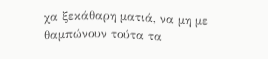χα ξεκάθαρη ματιά, να μη με θαμπώνουν τούτα τα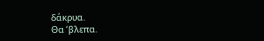δάκρυα.
Θα ‘βλεπα.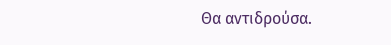Θα αντιδρούσα.